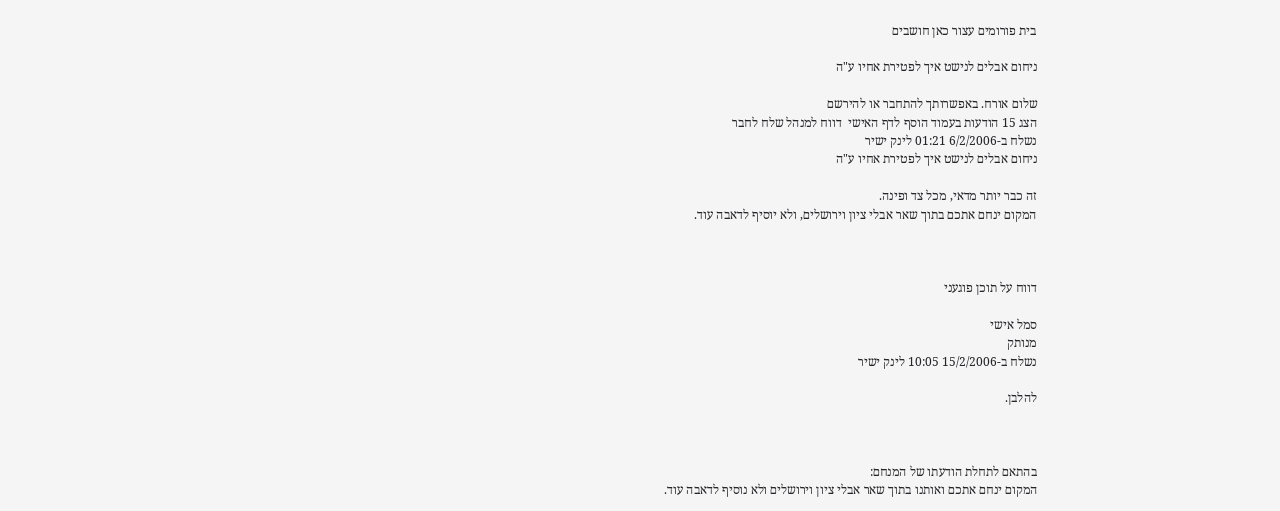בית פורומים עצור כאן חושבים

ניחום אבלים לנישט איך לפטירת אחיו ע"ה

שלום אורח. באפשרותך להתחבר או להירשם
הצג 15 הודעות בעמוד הוסף לדף האישי  דווח למנהל שלח לחבר
נשלח ב-6/2/2006 01:21 לינק ישיר
ניחום אבלים לנישט איך לפטירת אחיו ע"ה

זה כבר יותר מדאי, מכל צד ופינה.
המקום ינחם אתכם בתוך שאר אבלי ציון וירושלים, ולא יוסיף לדאבה עוד.



דווח על תוכן פוגעני

סמל אישי
מנותק
נשלח ב-15/2/2006 10:05 לינק ישיר

להלבן.



בהתאם לתחלת הודעתו של המנחם:
המקום ינחם אתכם ואותנו בתוך שאר אבלי ציון וירושלים ולא נוסיף לדאבה עוד.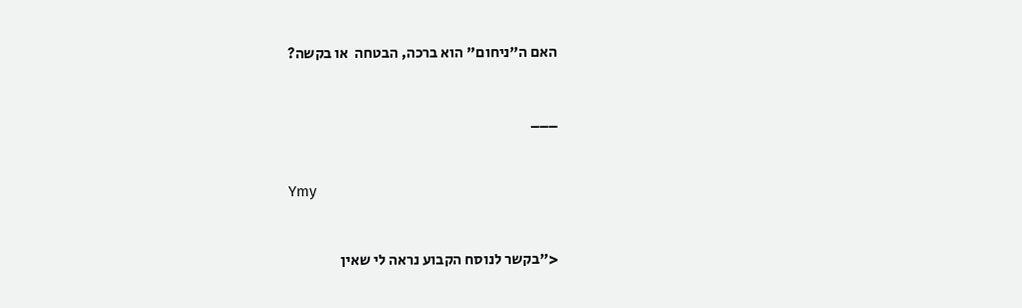האם ה"ניחום" הוא ברכה, הבטחה  או בקשה?


___


Ymy


<"בקשר לנוסח הקבוע נראה לי שאין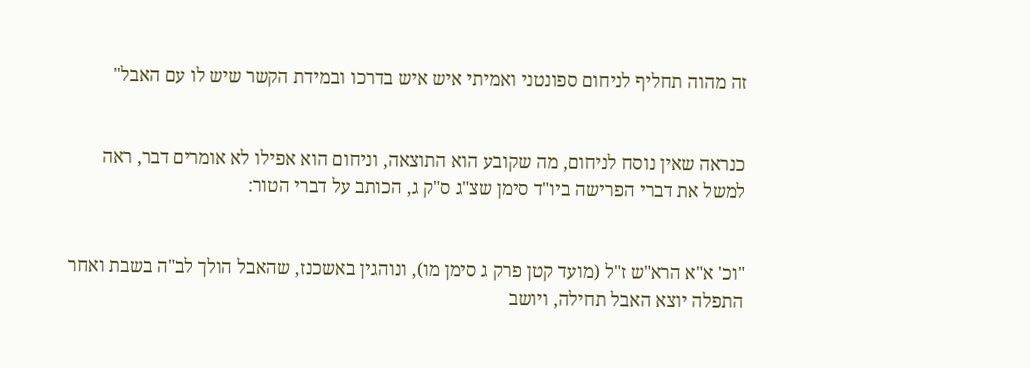זה מהוה תחליף לניחום ספונטני ואמיתי איש איש בדרכו ובמידת הקשר שיש לו עם האבל"


כנראה שאין נוסח לניחום, מה שקובע הוא התוצאה, וניחום הוא אפילו לא אומרים דבר, ראה למשל את דברי הפרישה ביו"ד סימן שצ"ג ס"ק ג, הכותב על דברי הטור:


"וכ' א"א הרא"ש ז"ל (מועד קטן פרק ג סימן מו), ונוהגין באשכנז, שהאבל הולך לב"ה בשבת ואחר התפלה יוצא האבל תחילה, ויושב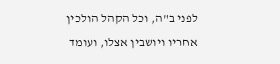לפני ב"ה, וכל הקהל הולכין אחריו ויושבין אצלו, ועומד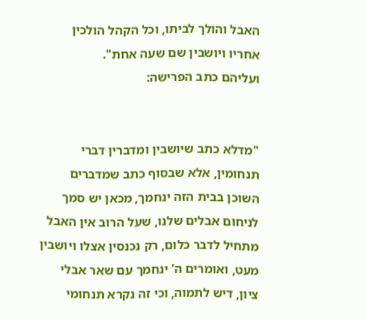האבל והולך לביתו, וכל הקהל הולכין אחריו ויושבין שם שעה אחת".
ועליהם כתב הפרישה:


"מדלא כתב שיושבין ומדברין דברי תנחומין, אלא שבסוף כתב שמדברים השוכן בבית הזה ינחמך, מכאן יש סמך לניחום אבלים שלנו, שעל הרוב אין האבל מתחיל לדבר כלום, רק נכנסין אצלו ויושבין מעט, ואומרים ה' ינחמך עם שאר אבלי ציון, דיש לתמוה, וכי זה נקרא תנחומי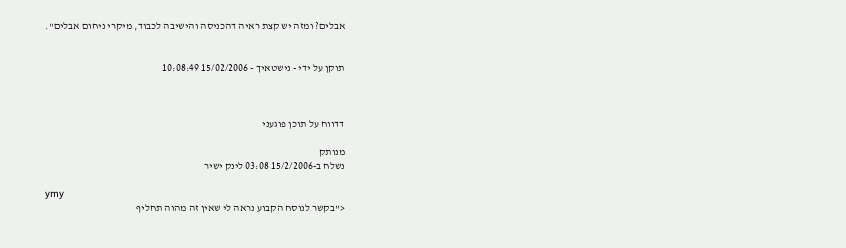אבלים? ומזה יש קצת ראיה דהכניסה והישיבה לכבוד, מיקרי ניחום אבלים".


תוקן על ידי - נישטאיך - 15/02/2006 10:08:49



דדווח על תוכן פוגעני

מנותק
נשלח ב-15/2/2006 03:08 לינק ישיר

ymy
<"בקשר לנוסח הקבוע נראה לי שאין זה מהוה תחליף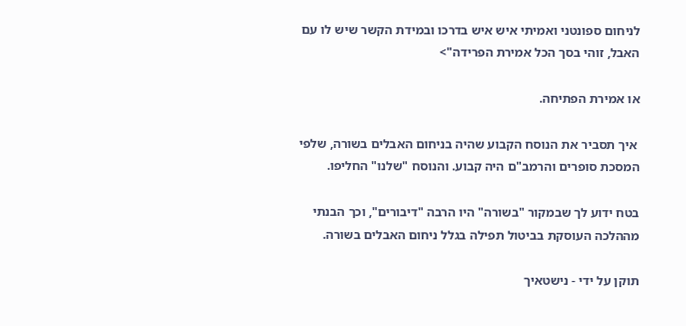לניחום ספונטני ואמיתי איש איש בדרכו ובמידת הקשר שיש לו עם האבל, זוהי בסך הכל אמירת הפרידה">

או אמירת הפתיחה.

 איך תסביר את הנוסח הקבוע שהיה בניחום האבלים בשורה, שלפי המסכת סופרים והרמב"ם היה קבוע. והנוסח "שלנו" החליפו.

בטח ידוע לך שבמקור "בשורה" היו הרבה "דיבורים", וכך הבנתי מההלכה העוסקת בביטול תפילה בגלל ניחום האבלים בשורה.

תוקן על ידי - נישטאיך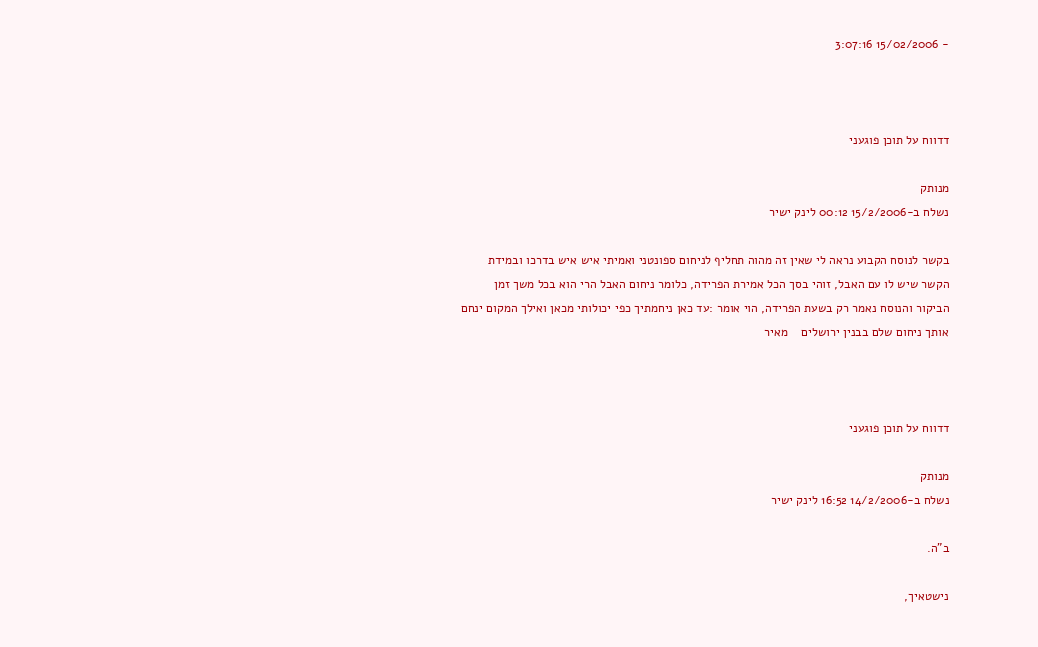- 15/02/2006 3:07:16



דדווח על תוכן פוגעני

מנותק
נשלח ב-15/2/2006 00:12 לינק ישיר

בקשר לנוסח הקבוע נראה לי שאין זה מהוה תחליף לניחום ספונטני ואמיתי איש איש בדרכו ובמידת הקשר שיש לו עם האבל, זוהי בסך הכל אמירת הפרידה, כלומר ניחום האבל הרי הוא בכל משך זמן הביקור והנוסח נאמר רק בשעת הפרידה, הוי אומר :עד כאן ניחמתיך כפי יכולותי מכאן ואילך המקום ינחם אותך ניחום שלם בבנין ירושלים    מאיר



דדווח על תוכן פוגעני

מנותק
נשלח ב-14/2/2006 16:52 לינק ישיר

ב"ה.

נישטאיך,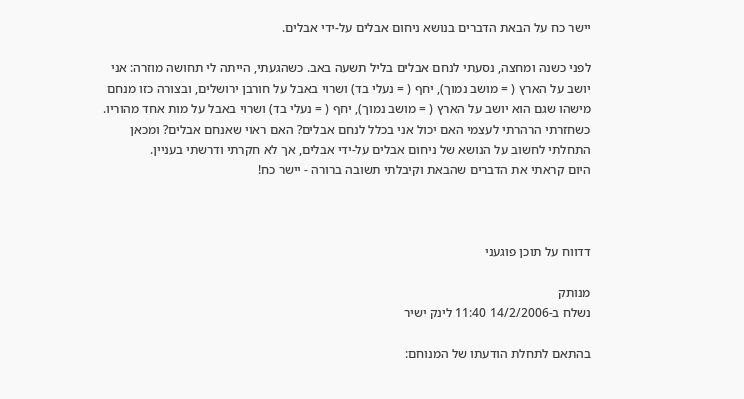יישר כח על הבאת הדברים בנושא ניחום אבלים על-ידי אבלים.

לפני כשנה ומחצה, נסעתי לנחם אבלים בליל תשעה באב. כשהגעתי, הייתה לי תחושה מוזרה: אני יושב על הארץ ( = מושב נמוך), יחף ( = נעלי בד) ושרוי באבל על חורבן ירושלים, ובצורה כזו מנחם מישהו שגם הוא יושב על הארץ ( = מושב נמוך), יחף ( = נעלי בד) ושרוי באבל על מות אחד מהוריו.
כשחזרתי הרהרתי לעצמי האם יכול אני בכלל לנחם אבלים? האם ראוי שאנחם אבלים? ומכאן התחלתי לחשוב על הנושא של ניחום אבלים על-ידי אבלים, אך לא חקרתי ודרשתי בעניין.
היום קראתי את הדברים שהבאת וקיבלתי תשובה ברורה - יישר כח!



דדווח על תוכן פוגעני

מנותק
נשלח ב-14/2/2006 11:40 לינק ישיר

בהתאם לתחלת הודעתו של המנוחם: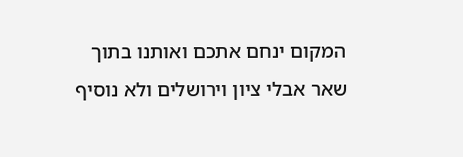המקום ינחם אתכם ואותנו בתוך שאר אבלי ציון וירושלים ולא נוסיף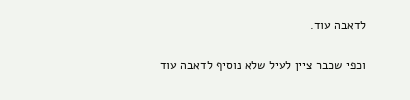לדאבה עוד.

וכפי שכבר ציין לעיל שלא נוסיף לדאבה עוד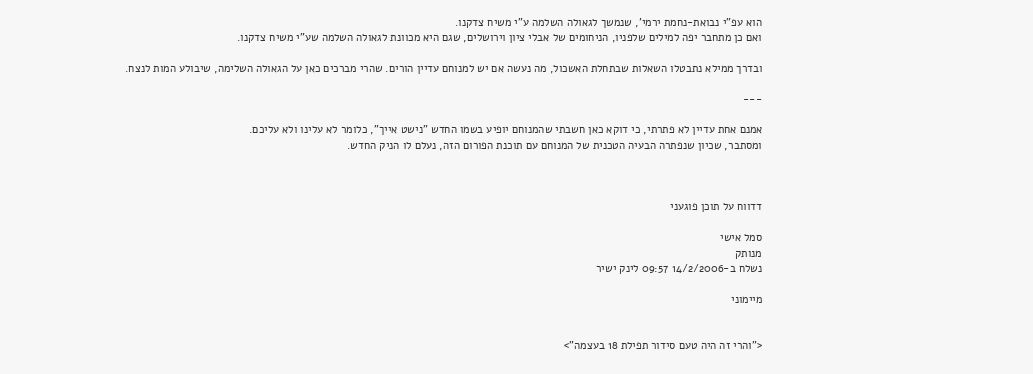הוא עפ"י נבואת-נחמת ירמי', שנמשך לגאולה השלמה ע"י משיח צדקנו.
ואם כן מתחבר יפה למילים שלפניו, הניחומים של אבלי ציון וירושלים, שגם היא מכוונת לגאולה השלמה שע"י משיח צדקנו.

ובדרך ממילא נתבטלו השאלות שבתחלת האשכול, מה נעשה אם יש למנוחם עדיין הורים. שהרי מברכים כאן על הגאולה השלימה, שיבולע המות לנצח.

---

אמנם אחת עדיין לא פתרתי, כי דוקא כאן חשבתי שהמנוחם יופיע בשמו החדש "נישט אייך", כלומר לא עלינו ולא עליכם.
ומסתבר, שכיון שנפתרה הבעיה הטכנית של המנוחם עם תוכנת הפורום הזה, נעלם לו הניק החדש.



דדווח על תוכן פוגעני

סמל אישי
מנותק
נשלח ב-14/2/2006 09:57 לינק ישיר

מיימוני


<"והרי זה היה טעם סידור תפילת 18 בעצמה">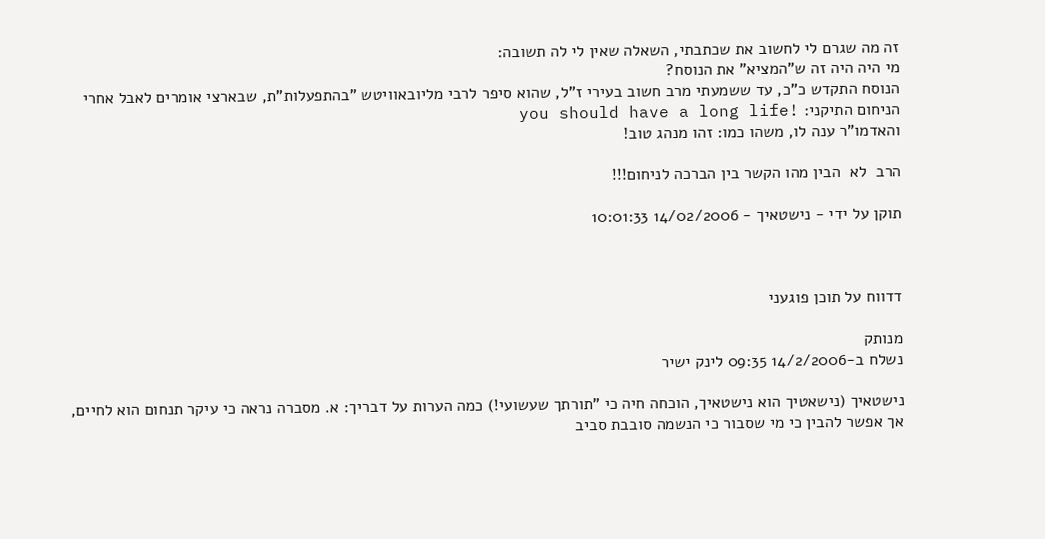זה מה שגרם לי לחשוב את שכתבתי, השאלה שאין לי לה תשובה:
מי היה היה זה ש"המציא" את הנוסח?
הנוסח התקדש כ"כ, עד ששמעתי מרב חשוב בעירי ז"ל, שהוא סיפר לרבי מליובאוויטש "בהתפעלות"ת, שבארצי אומרים לאבל אחרי הניחום התיקני: !you should have a long life
והאדמו"ר ענה לו, משהו כמו: זהו מנהג טוב!

הרב  לא  הבין מהו הקשר בין הברכה לניחום!!!

תוקן על ידי - נישטאיך - 14/02/2006 10:01:33



דדווח על תוכן פוגעני

מנותק
נשלח ב-14/2/2006 09:35 לינק ישיר

נישטאיך (נישאטיך הוא נישטאיך, הוכחה חיה כי "תורתך שעשועי!) כמה הערות על דבריך: א. מסברה נראה כי עיקר תנחום הוא לחיים, אך אפשר להבין כי מי שסבור כי הנשמה סובבת סביב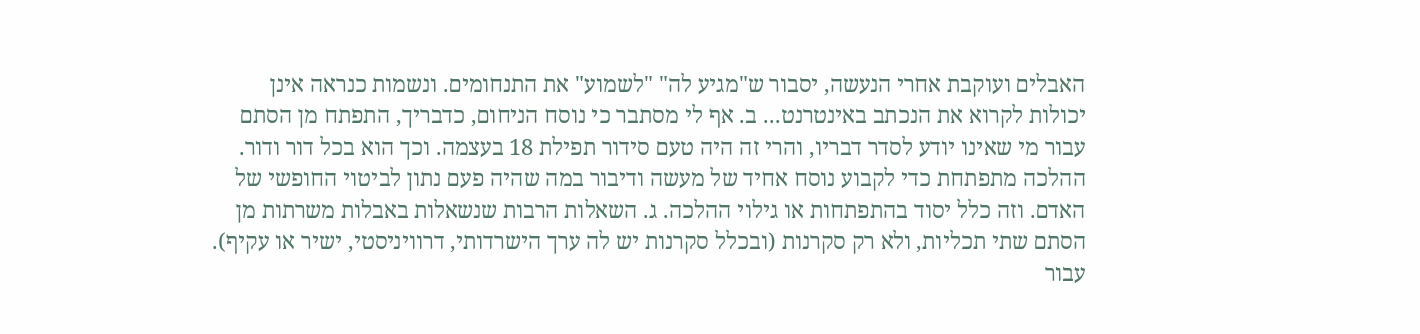האבלים ועוקבת אחרי הנעשה, יסבור ש"מגיע לה" "לשמוע" את התנחומים. ונשמות כנראה אינן יכולות לקרוא את הנכתב באינטרנט... ב. אף לי מסתבר כי נוסח הניחום, כדבריך, התפתח מן הסתם עבור מי שאינו יודע לסדר דבריו, והרי זה היה טעם סידור תפילת 18 בעצמה. וכך הוא בכל דור ודור. ההלכה מתפתחת כדי לקבוע נוסח אחיד של מעשה ודיבור במה שהיה פעם נתון לביטוי החופשי של האדם. וזה כלל יסוד בהתפתחות או גילוי ההלכה. ג. השאלות הרבות שנשאלות באבלות משרתות מן הסתם שתי תכליות, ולא רק סקרנות (ובכלל סקרנות יש לה ערך הישרדותי, דרוויניסטי, ישיר או עקיף). עבור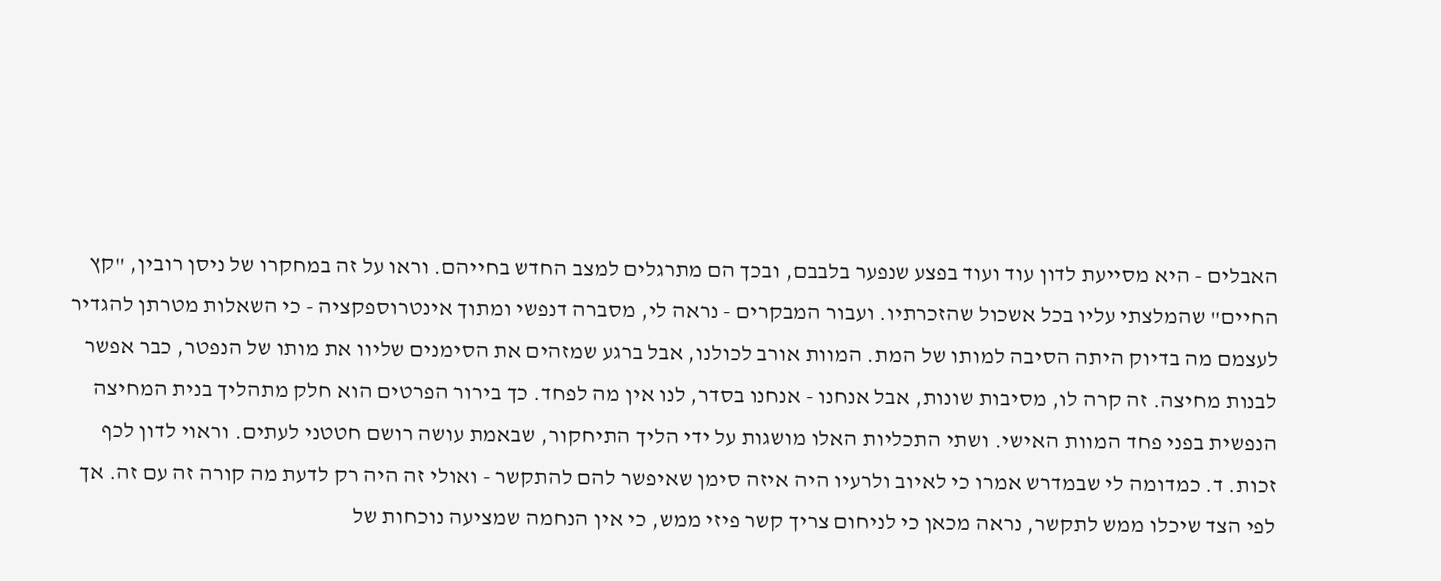האבלים - היא מסייעת לדון עוד ועוד בפצע שנפער בלבבם, ובכך הם מתרגלים למצב החדש בחייהם. וראו על זה במחקרו של ניסן רובין, "קץ החיים" שהמלצתי עליו בכל אשכול שהזכרתיו. ועבור המבקרים - נראה לי, מסברה דנפשי ומתוך אינטרוספקציה - כי השאלות מטרתן להגדיר לעצמם מה בדיוק היתה הסיבה למותו של המת. המוות אורב לכולנו, אבל ברגע שמזהים את הסימנים שליוו את מותו של הנפטר, כבר אפשר לבנות מחיצה. זה קרה לו, מסיבות שונות, אבל אנחנו - אנחנו בסדר, לנו אין מה לפחד. כך בירור הפרטים הוא חלק מתהליך בנית המחיצה הנפשית בפני פחד המוות האישי. ושתי התכליות האלו מושגות על ידי הליך התיחקור, שבאמת עושה רושם חטטני לעתים. וראוי לדון לכף זכות. ד. כמדומה לי שבמדרש אמרו כי לאיוב ולרעיו היה איזה סימן שאיפשר להם להתקשר - ואולי זה היה רק לדעת מה קורה זה עם זה. אך לפי הצד שיכלו ממש לתקשר, נראה מכאן כי לניחום צריך קשר פיזי ממש, כי אין הנחמה שמציעה נוכחות של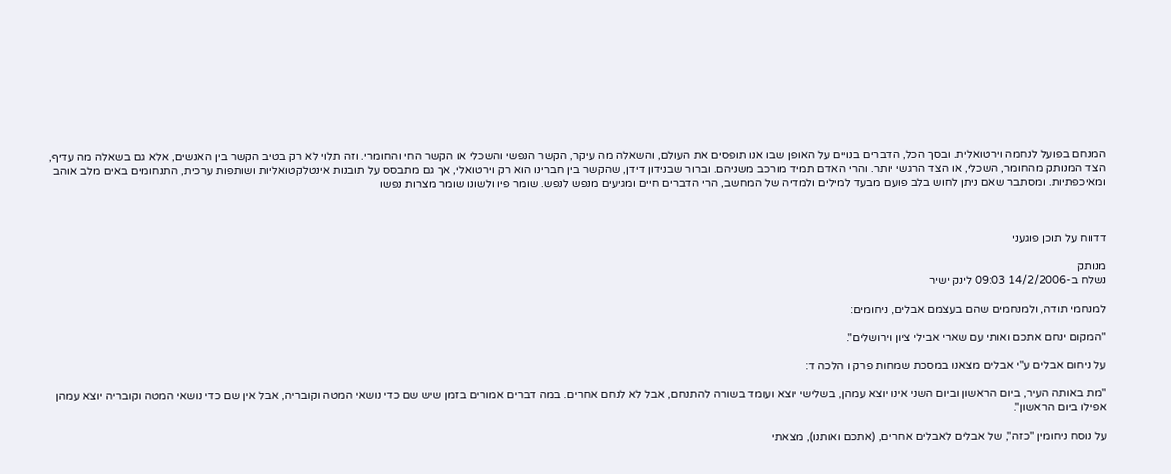המנחם בפועל לנחמה וירטואלית. ובסך הכל, הדברים בנויים על האופן שבו אנו תופסים את העולם, והשאלה מה עיקר, הקשר הנפשי והשכלי או הקשר החי והחומרי. וזה תלוי לא רק בטיב הקשר בין האנשים, אלא גם בשאלה מה עדיף, הצד המנותק מהחומר, השכלי, או הצד הרגשי יותר. והרי האדם תמיד מורכב משניהם. וברור שבנידון דידן, שהקשר בין חברינו הוא רק וירטואלי, אך גם מתבסס על תובנות אינטלקטואליות ושותפות ערכית, התנחומים באים מלב אוהב ומאיכפתיות. ומסתבר שאם ניתן לחוש בלב פועם מבעד למילים ולמדיה של המחשב, הרי הדברים חיים ומגיעים מנפש לנפש. שומר פיו ולשונו שומר מצרות נפשו



דדווח על תוכן פוגעני

מנותק
נשלח ב-14/2/2006 09:03 לינק ישיר

למנחמי תודה, ולמנחמים שהם בעצמם אבלים, ניחומים:

"המקום ינחם אתכם ואותי עם שארי אבילי ציון וירושלים".

על ניחום אבלים ע"י אבלים מצאנו במסכת שמחות פרק ו הלכה ד:

"מת באותה העיר, ביום הראשון וביום השני אינו יוצא עמהן, בשלישי יוצא ועומד בשורה להתנחם, אבל לא לנחם אחרים. במה דברים אמורים בזמן שיש שם כדי נושאי המטה וקובריה, אבל אין שם כדי נושאי המטה וקובריה יוצא עמהן אפילו ביום הראשון".

על נוסח ניחומין "כזה", של אבלים לאבלים אחרים, (אתכם ואותנו), מצאתי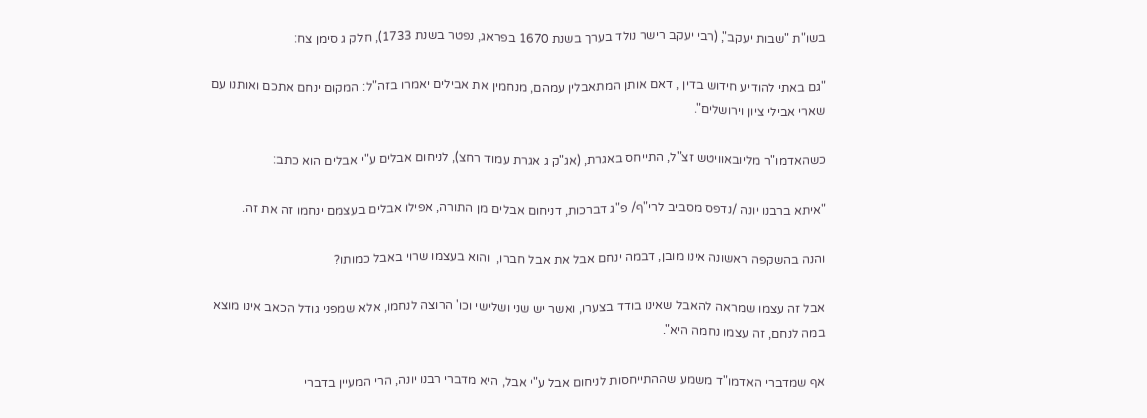בשו"ת "שבות יעקב", (רבי יעקב רישר נולד בערך בשנת 1670 בפראג, נפטר בשנת 1733), חלק ג סימן צח:

"גם באתי להודיע חידוש בדין , דאם אותן המתאבלין עמהם, מנחמין את אבילים יאמרו בזה"ל: המקום ינחם אתכם ואותנו עם שארי אבילי ציון וירושלים".

כשהאדמו"ר מליובאוויטש זצ"ל, התייחס באגרת, (אג"ק ג אגרת עמוד רחצ), לניחום אבלים ע"י אבלים הוא כתב:

"איתא ברבנו יונה /נדפס מסביב לרי"ף/ פ"ג דברכות, דניחום אבלים מן התורה, אפילו אבלים בעצמם ינחמו זה את זה.

והנה בהשקפה ראשונה אינו מובן, דבמה ינחם אבל את אבל חברו,  והוא בעצמו שרוי באבל כמותו?

אבל זה עצמו שמראה להאבל שאינו בודד בצערו, ואשר יש שני ושלישי וכו' הרוצה לנחמו, אלא שמפני גודל הכאב אינו מוצא במה לנחם, זה עצמו נחמה היא".

אף שמדברי האדמו"ד משמע שההתייחסות לניחום אבל ע"י אבל, היא מדברי רבנו יונה, הרי המעיין בדברי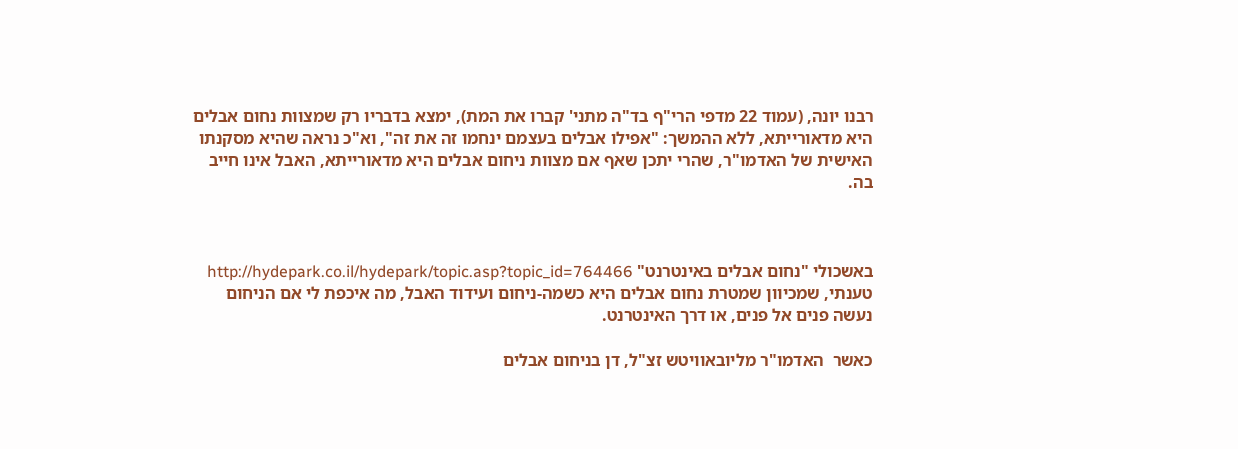רבנו יונה, (עמוד 22 מדפי הרי"ף בד"ה מתני' קברו את המת), ימצא בדבריו רק שמצוות נחום אבלים היא מדאורייתא, ללא ההמשך: "אפילו אבלים בעצמם ינחמו זה את זה", וא"כ נראה שהיא מסקנתו האישית של האדמו"ר, שהרי יתכן שאף אם מצוות ניחום אבלים היא מדאורייתא, האבל אינו חייב בה.



באשכולי "נחום אבלים באינטרנט" http://hydepark.co.il/hydepark/topic.asp?topic_id=764466 טענתי, שמכיוון שמטרת נחום אבלים היא כשמה-ניחום ועידוד האבל, מה איכפת לי אם הניחום נעשה פנים אל פנים, או דרך האינטרנט.

כאשר  האדמו"ר מליובאוויטש זצ"ל, דן בניחום אבלים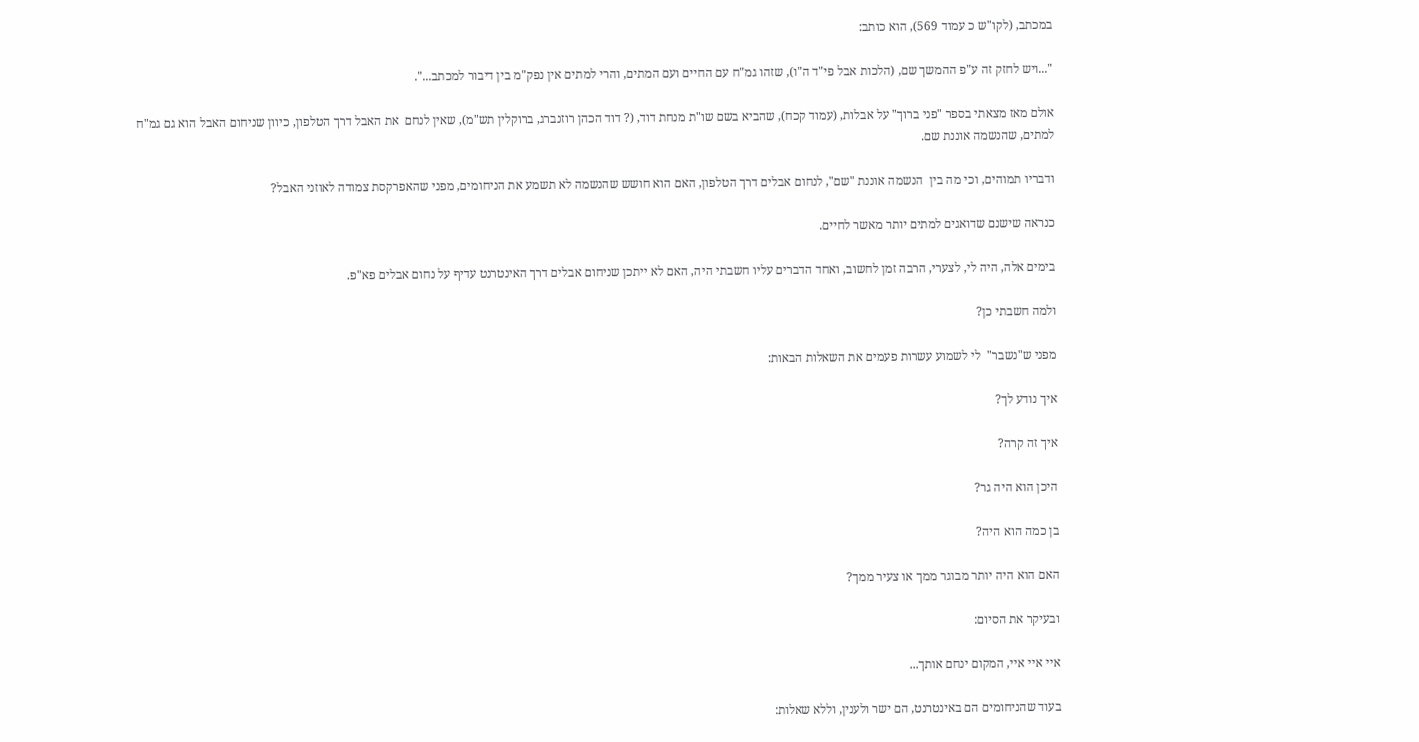במכתב, (לקו"ש כ עמוד 569), הוא כותב:

"...ויש לחזק זה ע"פ ההמשך שם, (הלכות אבל פי"ד ה"ו), שזהו גמ"ח עם החיים ועם המתים, והרי למתים אין נפק"מ בין דיבור למכתב...".

אולם מאז מצאתי בספר "פני ברוך" על אבלות, (עמוד קכח), שהביא בשם שו"ת מנחת דוד, (? דוד הכהן רוזנברג, ברוקלין תש"מ), שאין לנחם  את האבל דרך הטלפון, כיוון שניחום האבל הוא גם גמ"ח למתים, שהנשמה אוננת שם.

ודבריו תמוהים, וכי מה בין  הנשמה אוננת "שם", לנחום אבלים דרך הטלפון, האם הוא חושש שהנשמה לא תשמע את הניחומים, מפני שהאפרקסת צמודה לאוזני האבל?

כנראה שישנם שדואגים למתים יותר מאשר לחיים.

בימים אלה, היה לי, לצערי, הרבה זמן לחשוב, ואחד הדברים עליו חשבתי היה, האם לא ייתכן שניחום אבלים דרך האינטרנט עדיף על נחום אבלים פא"פ.

ולמה חשבתי כן?

מפני ש"נשבר"  לי לשמוע עשרות פעמים את השאלות הבאות:

איך נודע לך?

איך זה קרה?

היכן הוא היה גר?

בן כמה הוא היה?

האם הוא היה יותר מבוגר ממך או צעיר ממך?

ובעיקר את הסיום:

איי איי איי, המקום ינחם אותך...

בעוד שהניחומים הם באינטרנט, הם ישר ולענין, וללא שאלות: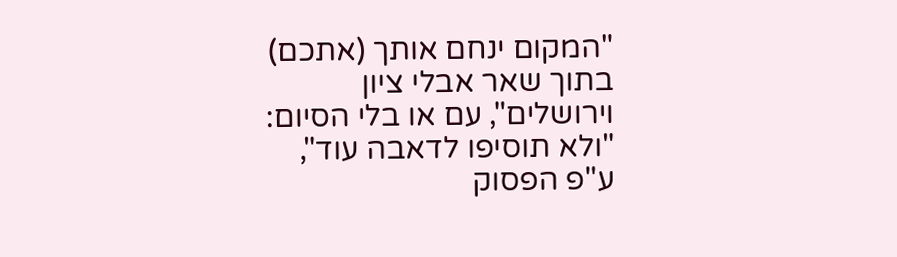"המקום ינחם אותך (אתכם) בתוך שאר אבלי ציון וירושלים", עם או בלי הסיום: "ולא תוסיפו לדאבה עוד", ע"פ הפסוק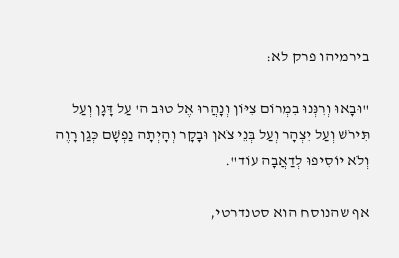בירמיהו פרק לא:

"וּבָאוּ וְרִנְּנוּ בִמְרוֹם צִיּוֹן וְנָהֲרוּ אֶל טוּב ה' עַל דָּגָן וְעַל תִּירֹשׁ וְעַל יִצְהָר וְעַל בְּנֵי צֹאן וּבָקָר וְהָיְתָה נַפְשָׁם כְּגַן רָוֶה וְלֹא יוֹסִיפוּ לְדַאֲבָה עוֹד".

אף שהנוסח הוא סטנדרטי,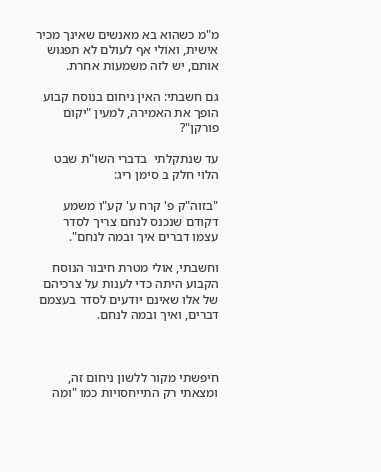מ"מ כשהוא בא מאנשים שאינך מכיר אישית, ואולי אף לעולם לא תפגוש אותם, יש לזה משמעות אחרת.

גם חשבתי: האין ניחום בנוסח קבוע הופך את האמירה, למעין "יקום פורקן"?

עד שנתקלתי  בדברי השו"ת שבט הלוי חלק ב סימן ריג:

"בזוה"ק פ' קרח ע' קע"ו משמע דקודם שנכנס לנחם צריך לסדר עצמו דברים איך ובמה לנחם".

וחשבתי, אולי מטרת חיבור הנוסח הקבוע היתה כדי לענות על צרכיהם של אלו שאינם יודעים לסדר בעצמם דברים, ואיך ובמה לנחם.



חיפשתי מקור ללשון ניחום זה, ומצאתי רק התייחסויות כמו "ומה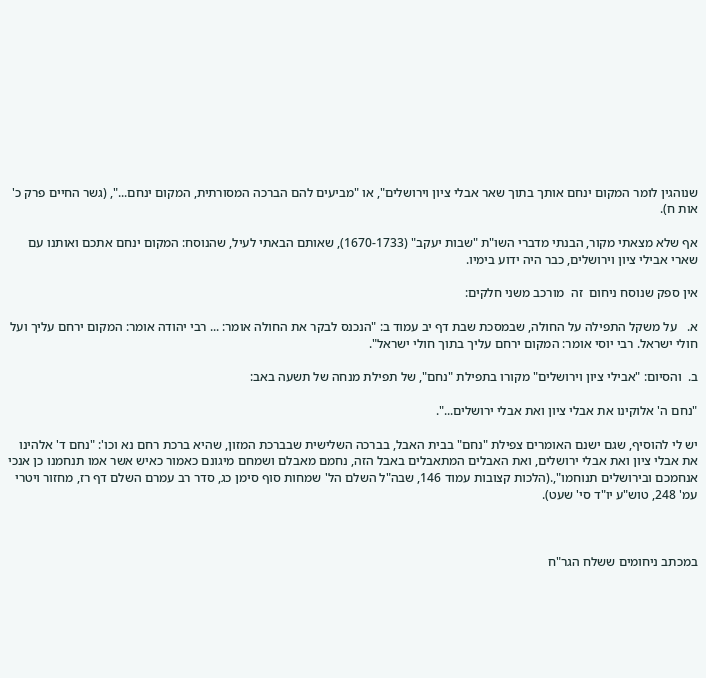שנוהגין לומר המקום ינחם אותך בתוך שאר אבלי ציון וירושלים", או "מביעים להם הברכה המסורתית, המקום ינחם...", (גשר החיים פרק כ' אות ח).

אף שלא מצאתי מקור, הבנתי מדברי השו"ת "שבות יעקב" (1670-1733), שאותם הבאתי לעיל, שהנוסח: המקום ינחם אתכם ואותנו עם שארי אבילי ציון וירושלים, כבר היה ידוע בימיו.

אין ספק שנוסח ניחום  זה  מורכב משני חלקים:

א.   על משקל התפילה על החולה, שבמסכת שבת דף יב עמוד ב: "הנכנס לבקר את החולה אומר: ... רבי יהודה אומר: המקום ירחם עליך ועל חולי ישראל. רבי יוסי אומר: המקום ירחם עליך בתוך חולי ישראל".

ב.  והסיום: "אבילי ציון וירושלים" מקורו בתפילת "נחם", של תפילת מנחה של תשעה באב:

"נחם ה' אלוקינו את אבלי ציון ואת אבלי ירושלים...".

יש לי להוסיף, שגם ישנם האומרים צפילת "נחם" בבית האבל, בברכה השלישית שבברכת המזון, שהיא ברכת רחם נא וכו': "נחם ד' אלהינו את אבלי ציון ואת אבלי ירושלים, ואת האבלים המתאבלים באבל הזה, נחמם מאבלם ושמחם מיגונם כאמור כאיש אשר אמו תנחמנו כן אנכי אנחמכם ובירושלים תנוחמו",.(הלכות קצובות עמוד 146, שבה"ל השלם הל' שמחות סוף סימן כג, סדר רב עמרם השלם דף רז, מחזור ויטרי עמ' 248, טוש"ע יו"ד סי' שעט).



במכתב ניחומים ששלח הגר"ח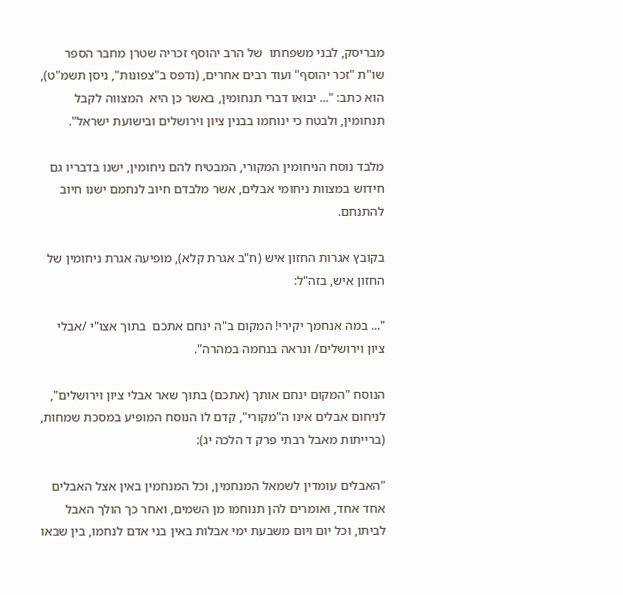מבריסק, לבני משפחתו  של הרב יהוסף זכריה שטרן מחבר הספר שו"ת "זכר יהוסף" ועוד רבים אחרים, (נדפס ב"צפונות", ניסן תשמ"ט), הוא כתב: "... יבואו דברי תנחומין, באשר כן היא  המצווה לקבל תנחומין, ולבטח כי ינוחמו בבנין ציון וירושלים ובישועת ישראל".

מלבד נוסח הניחומין המקורי, המבטיח להם ניחומין, ישנו בדבריו גם חידוש במצוות ניחומי אבלים, אשר מלבדם חיוב לנחמם ישנו חיוב להתנחם.

בקובץ אגרות החזון איש (ח"ב אגרת קלא), מופיעה אגרת ניחומין של החזון איש, בזה"ל:

"... במה אנחמך יקירי! המקום ב"ה ינחם אתכם  בתוך אצו"י /אבלי ציון וירושלים/ ונראה בנחמה במהרה".

הנוסח "המקום ינחם אותך (אתכם) בתוך שאר אבלי ציון וירושלים", לניחום אבלים אינו ה"מקורי", קדם לו הנוסח המופיע במסכת שמחות, (ברייתות מאבל רבתי פרק ד הלכה יג):

"האבלים עומדין לשמאל המנחמין, וכל המנחמין באין אצל האבלים אחד אחד, ואומרים להן תנוחמו מן השמים, ואחר כך הולך האבל לביתו, וכל יום ויום משבעת ימי אבלות באין בני אדם לנחמו, בין שבאו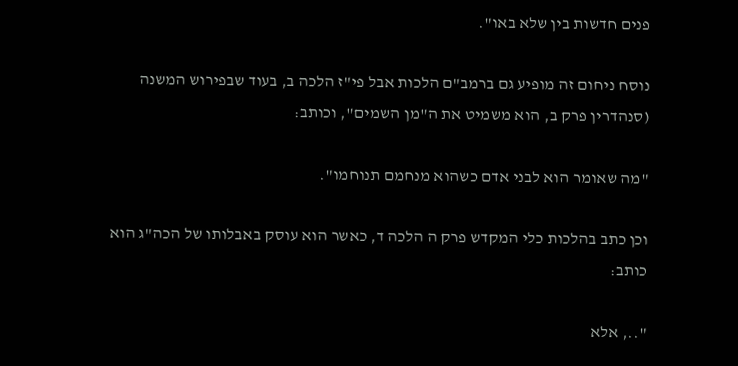פנים חדשות בין שלא באו".

נוסח ניחום זה מופיע גם ברמב"ם הלכות אבל פי"ז הלכה ב, בעוד שבפירוש המשנה (סנהדרין פרק ב, הוא משמיט את ה"מן השמים", וכותב:

"מה שאומר הוא לבני אדם כשהוא מנחמם תנוחמו".

וכן כתב בהלכות כלי המקדש פרק ה הלכה ד, כאשר הוא עוסק באבלותו של הכה"ג הוא כותב:

".., אלא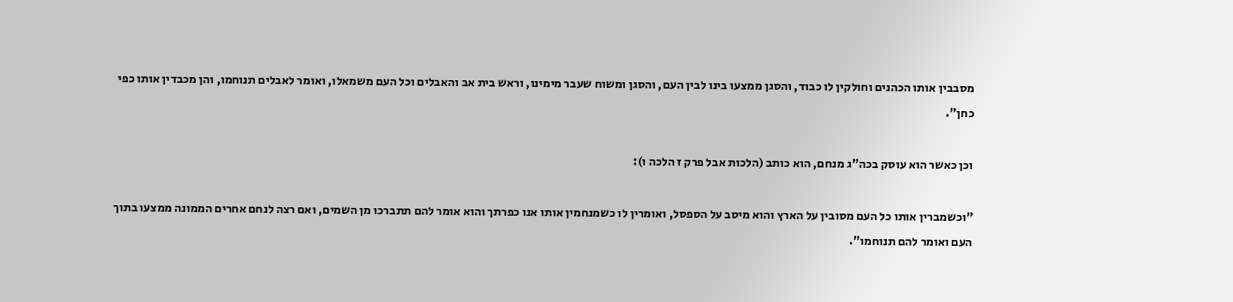מסבבין אותו הכהנים וחולקין לו כבוד, והסגן ממצעו בינו לבין העם, והסגן ומשוח שעבר מימינו, וראש בית אב והאבלים וכל העם משמאלו, ואומר לאבלים תנוחמו, והן מכבדין אותו כפי כחן".

וכן כאשר הוא עוסק בכה"ג מנחם, הוא כותב (הלכות אבל פרק ז הלכה ו):

"וכשמברין אותו כל העם מסובין על הארץ והוא מיסב על הספסל, ואומרין לו כשמנחמין אותו אנו כפרתך והוא אומר להם תתברכו מן השמים, ואם רצה לנחם אחרים הממונה ממצעו בתוך העם ואומר להם תנוחמו".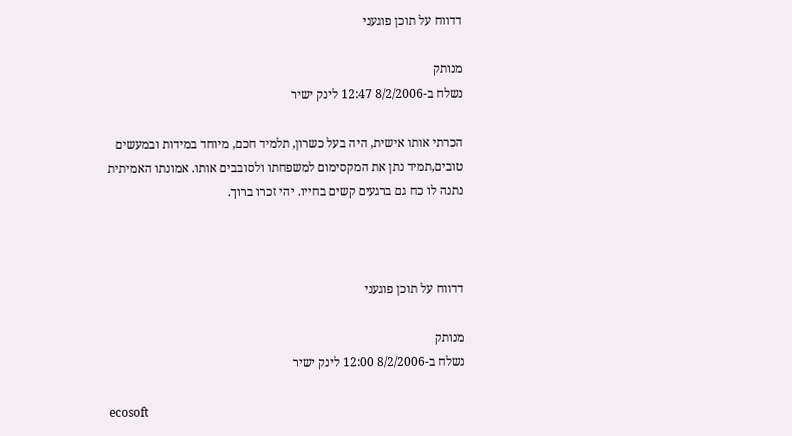דדווח על תוכן פוגעני

מנותק
נשלח ב-8/2/2006 12:47 לינק ישיר

הכרתי אותו אישית, היה בעל כשרון, תלמיד חכם, מיוחד במידות ובמעשים טובים,תמיד נתן את המקסימום למשפחתו ולסובבים אותו. אמונתו האמיתית נתנה לו כח גם ברגעים קשים בחייו. יהי זכרו ברוך.



דדווח על תוכן פוגעני

מנותק
נשלח ב-8/2/2006 12:00 לינק ישיר

ecosoft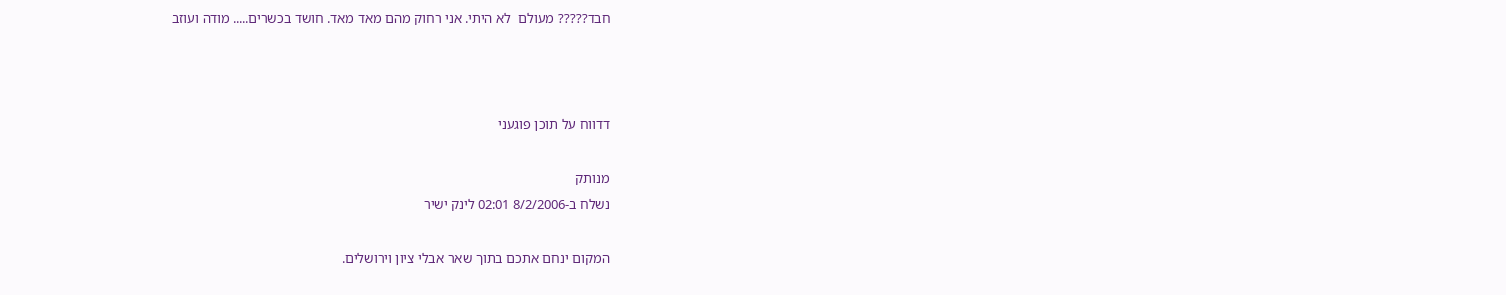חבד????? מעולם  לא היתי. אני רחוק מהם מאד מאד. חושד בכשרים..... מודה ועוזב



דדווח על תוכן פוגעני

מנותק
נשלח ב-8/2/2006 02:01 לינק ישיר

המקום ינחם אתכם בתוך שאר אבלי ציון וירושלים.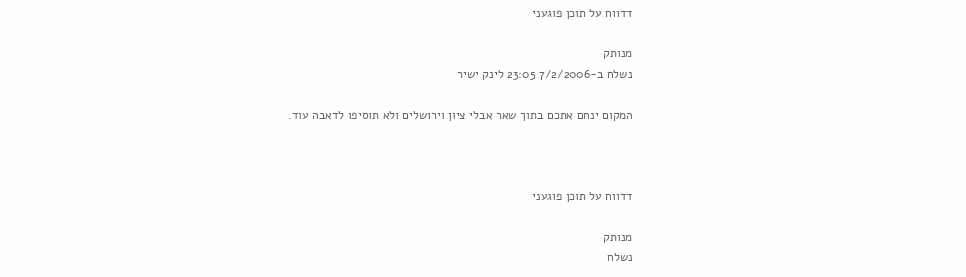דדווח על תוכן פוגעני

מנותק
נשלח ב-7/2/2006 23:05 לינק ישיר

המקום ינחם אתכם בתוך שאר אבלי ציון וירושלים ולא תוסיפו לדאבה עוד.



דדווח על תוכן פוגעני

מנותק
נשלח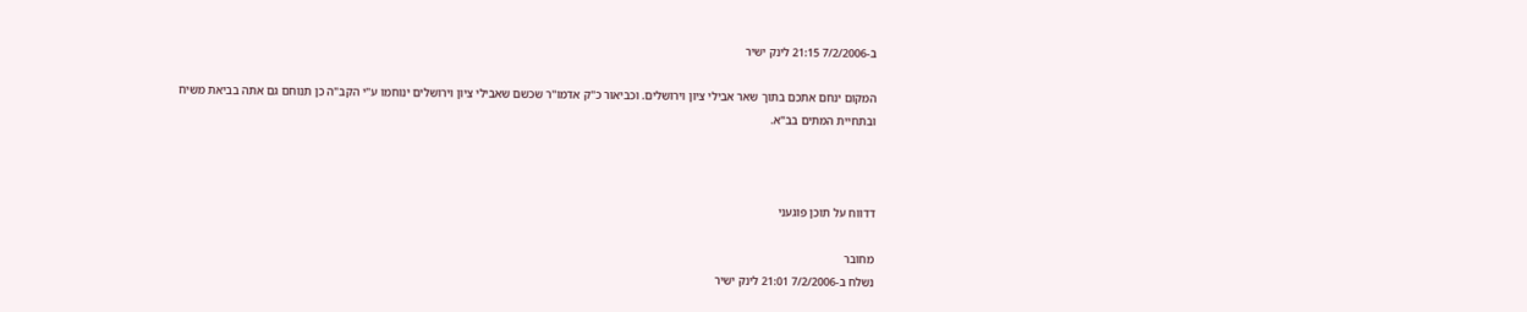ב-7/2/2006 21:15 לינק ישיר

המקום ינחם אתכם בתוך שאר אבילי ציון וירושלים. וכביאור כ"ק אדמו"ר שכשם שאבילי ציון וירושלים ינוחמו ע"י הקב"ה כן תנוחם גם אתה בביאת משיח ובתחיית המתים בב"א.



דדווח על תוכן פוגעני

מחובר
נשלח ב-7/2/2006 21:01 לינק ישיר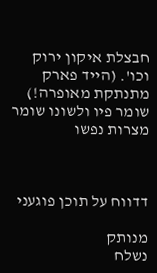חבצלת איקון ירוק וכו'. (הייד פארק מתנתקת מאופרה!) שומר פיו ולשונו שומר מצרות נפשו



דדווח על תוכן פוגעני

מנותק
נשלח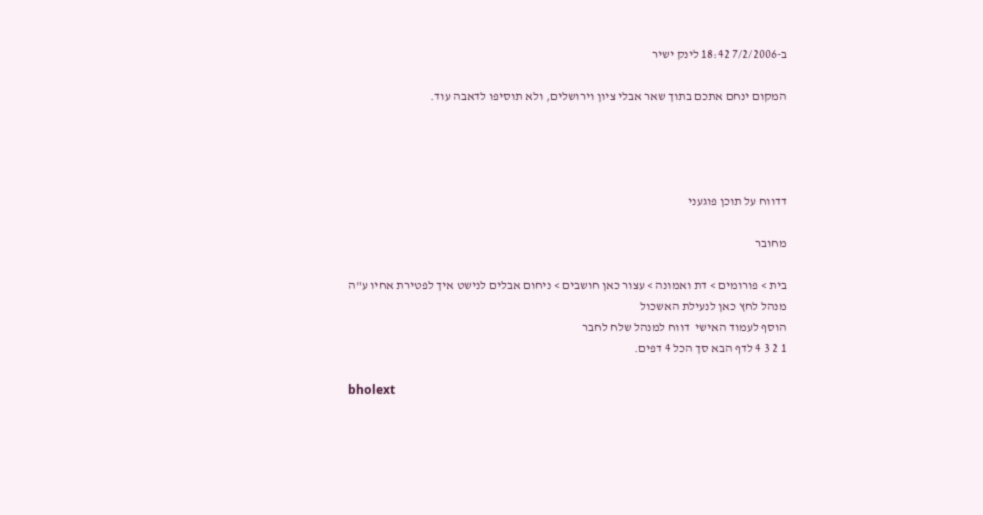ב-7/2/2006 18:42 לינק ישיר

המקום ינחם אתכם בתוך שאר אבלי ציון וירושלים, ולא תוסיפו לדאבה עוד.




דדווח על תוכן פוגעני

מחובר

בית > פורומים > דת ואמונה > עצור כאן חושבים > ניחום אבלים לנישט איך לפטירת אחיו ע"ה
מנהל לחץ כאן לנעילת האשכול
הוסף לעמוד האישי  דווח למנהל שלח לחבר
1 2 3 4 לדף הבא סך הכל 4 דפים.

bholext